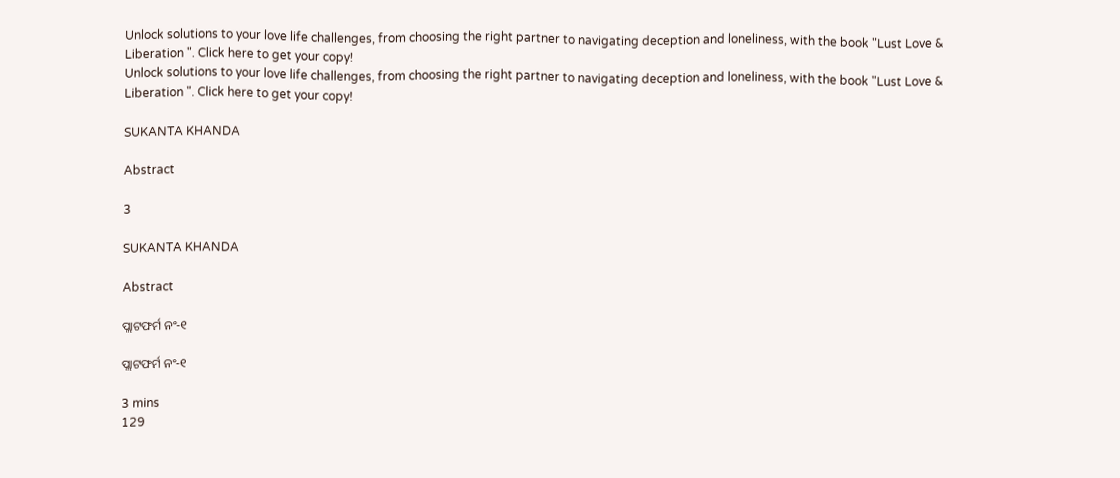Unlock solutions to your love life challenges, from choosing the right partner to navigating deception and loneliness, with the book "Lust Love & Liberation ". Click here to get your copy!
Unlock solutions to your love life challenges, from choosing the right partner to navigating deception and loneliness, with the book "Lust Love & Liberation ". Click here to get your copy!

SUKANTA KHANDA

Abstract

3

SUKANTA KHANDA

Abstract

ପ୍ଲାଟଫର୍ମ ନଂ-୧

ପ୍ଲାଟଫର୍ମ ନଂ-୧

3 mins
129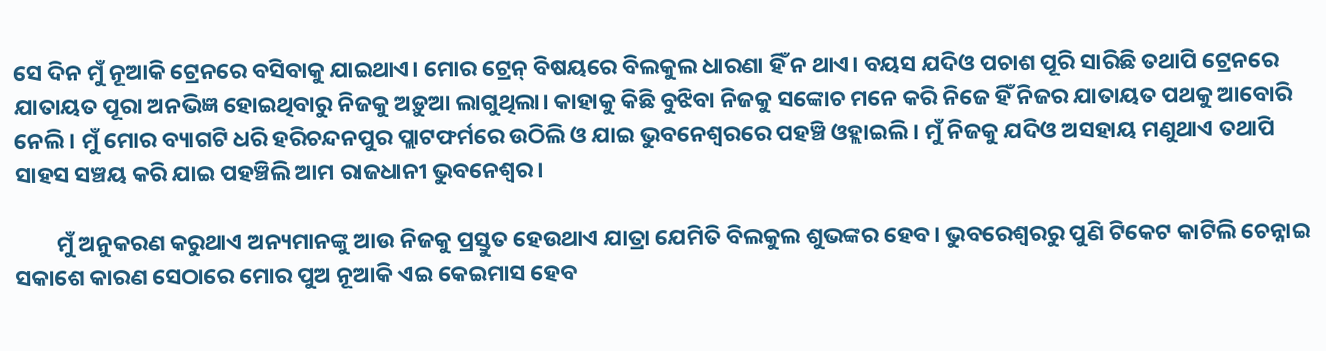ସେ ଦିନ ମୁଁ ନୂଆକି ଟ୍ରେନରେ ବସିବାକୁ ଯାଇଥାଏ। ମୋର ଟ୍ରେନ୍ ବିଷୟରେ ବିଲକୁଲ ଧାରଣା ହିଁ ନ ଥାଏ। ବୟସ ଯଦିଓ ପଚାଶ ପୂରି ସାରିଛି ତଥାପି ଟ୍ରେନରେ ଯାତାୟତ ପୂରା ଅନଭିଜ୍ଞ ହୋଇଥିବାରୁ ନିଜକୁ ଅଡ଼ୁଆ ଲାଗୁଥିଲା। କାହାକୁ କିଛି ବୁଝିବା ନିଜକୁ ସଙ୍କୋଚ ମନେ କରି ନିଜେ ହିଁ ନିଜର ଯାତାୟତ ପଥକୁ ଆବୋରି ନେଲି। ମୁଁ ମୋର ବ୍ୟାଗଟି ଧରି ହରିଚନ୍ଦନପୁର ପ୍ଲାଟଫର୍ମରେ ଉଠିଲି ଓ ଯାଇ ଭୁବନେଶ୍ୱରରେ ପହଞ୍ଚି ଓହ୍ଲାଇଲି। ମୁଁ ନିଜକୁ ଯଦିଓ ଅସହାୟ ମଣୁଥାଏ ତଥାପି ସାହସ ସଞ୍ଚୟ କରି ଯାଇ ପହଞ୍ଚିଲି ଆମ ରାଜଧାନୀ ଭୁବନେଶ୍ୱର।

        ମୁଁ ଅନୁକରଣ କରୁଥାଏ ଅନ୍ୟମାନଙ୍କୁ ଆଉ ନିଜକୁ ପ୍ରସ୍ତୁତ ହେଉଥାଏ ଯାତ୍ରା ଯେମିତି ବିଲକୁଲ ଶୁଭଙ୍କର ହେବ। ଭୁବରେଶ୍ୱରରୁ ପୁଣି ଟିକେଟ କାଟିଲି ଚେନ୍ନାଇ ସକାଶେ କାରଣ ସେଠାରେ ମୋର ପୁଅ ନୂଆକି ଏଇ କେଇମାସ ହେବ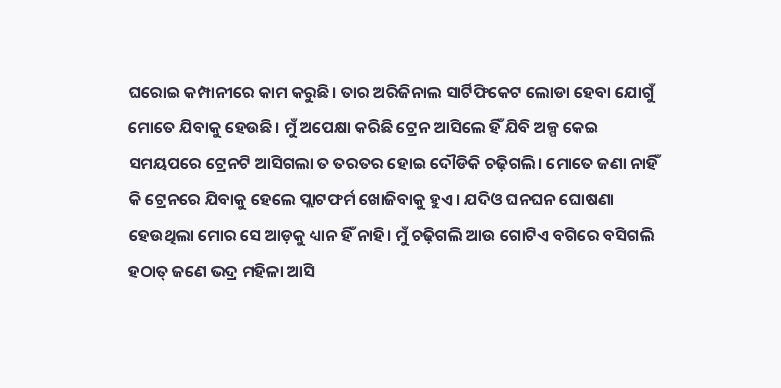ଘରୋଇ କମ୍ପାନୀରେ କାମ କରୁଛି। ତାର ଅରିଜିନାଲ ସାର୍ଟିଫିକେଟ ଲୋଡା ହେବା ଯୋଗୁଁ ମୋତେ ଯିବାକୁ ହେଉଛି। ମୁଁ ଅପେକ୍ଷା କରିଛି ଟ୍ରେନ ଆସିଲେ ହିଁ ଯିବି ଅଳ୍ପ କେଇ ସମୟପରେ ଟ୍ରେନଟି ଆସିଗଲା ତ ତରତର ହୋଇ ଦୌଡିକି ଚଢ଼ିଗଲି। ମୋତେ ଜଣା ନାହିଁ କି ଟ୍ରେନରେ ଯିବାକୁ ହେଲେ ପ୍ଲାଟଫର୍ମ ଖୋଜିବାକୁ ହୁଏ। ଯଦିଓ ଘନଘନ ଘୋଷଣା ହେଉଥିଲା ମୋର ସେ ଆଡ଼କୁ ଧ୍ୟାନ ହିଁ ନାହି। ମୁଁ ଚଢ଼ିଗଲି ଆଉ ଗୋଟିଏ ବଗିରେ ବସିଗଲି ହଠାତ୍ ଜଣେ ଭଦ୍ର ମହିଳା ଆସି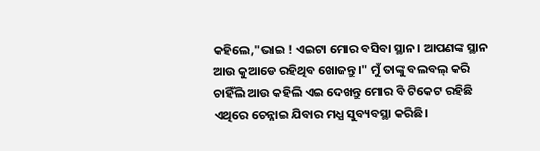କହିଲେ,"ଭାଇ ! ଏଇଟା ମୋର ବସିବା ସ୍ଥାନ। ଆପଣଙ୍କ ସ୍ଥାନ ଆଉ କୁଆଡେ ରହିଥିବ ଖୋଜନ୍ତୁ।" ମୁଁ ତାଙ୍କୁ ବଲବଲ୍ କରି ଚାହିଁଲି ଆଉ କହିଲି ଏଇ ଦେଖନ୍ତୁ ମୋର ବି ଟିକେଟ ରହିଛି ଏଥିରେ ଚେନ୍ନାଇ ଯିବାର ମଧ୍ଯ ସୁବ୍ୟବସ୍ଥା କରିଛି।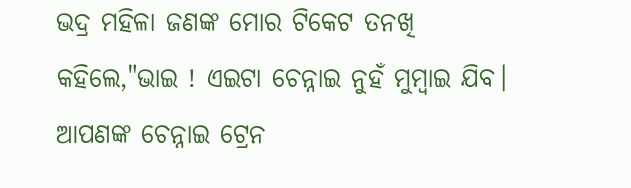ଭଦ୍ର ମହିଳା ଜଣଙ୍କ ମୋର ଟିକେଟ ତନଖି କହିଲେ,"ଭାଇ ! ଏଇଟା ଚେନ୍ନାଇ ନୁହଁ ମୁମ୍ବାଇ ଯିବ। ଆପଣଙ୍କ ଚେନ୍ନାଇ ଟ୍ରେନ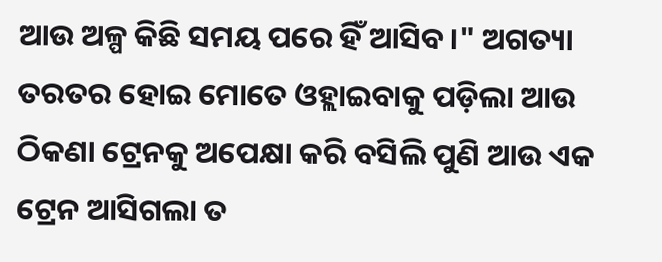ଆଉ ଅଳ୍ପ କିଛି ସମୟ ପରେ ହିଁ ଆସିବ।" ଅଗତ୍ୟା ତରତର ହୋଇ ମୋତେ ଓହ୍ଲାଇବାକୁ ପଡ଼ିଲା ଆଉ ଠିକଣା ଟ୍ରେନକୁ ଅପେକ୍ଷା କରି ବସିଲି ପୁଣି ଆଉ ଏକ ଟ୍ରେନ ଆସିଗଲା ତ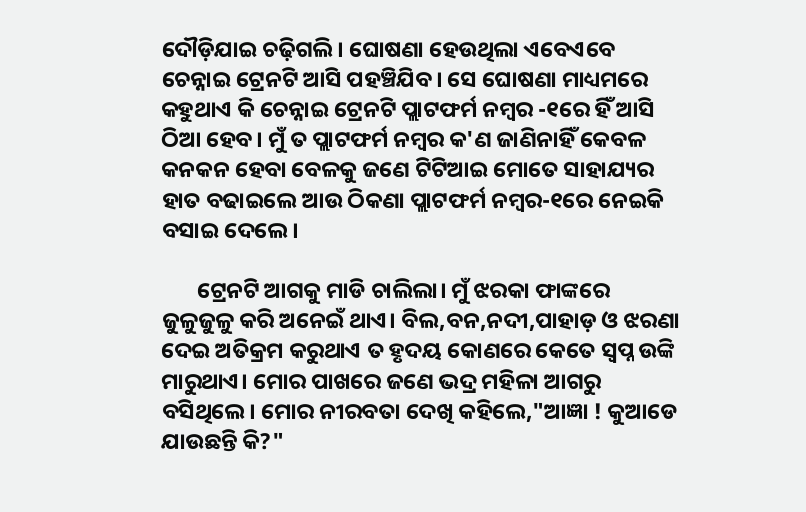ଦୌଡ଼ିଯାଇ ଚଢ଼ିଗଲି। ଘୋଷଣା ହେଉଥିଲା ଏବେଏବେ ଚେନ୍ନାଇ ଟ୍ରେନଟି ଆସି ପହଞ୍ଚିଯିବ। ସେ ଘୋଷଣା ମାଧ୍ୟମରେ କହୁଥାଏ କି ଚେନ୍ନାଇ ଟ୍ରେନଟି ପ୍ଲାଟଫର୍ମ ନମ୍ବର -୧ରେ ହିଁ ଆସି ଠିଆ ହେବ। ମୁଁ ତ ପ୍ଲାଟଫର୍ମ ନମ୍ବର କ'ଣ ଜାଣିନାହିଁ କେବଳ କନକନ ହେବା ବେଳକୁ ଜଣେ ଟିଟିଆଇ ମୋତେ ସାହାଯ୍ୟର ହାତ ବଢାଇଲେ ଆଉ ଠିକଣା ପ୍ଲାଟଫର୍ମ ନମ୍ବର-୧ରେ ନେଇକି ବସାଇ ଦେଲେ।

       ଟ୍ରେନଟି ଆଗକୁ ମାଡି ଚାଲିଲା। ମୁଁ ଝରକା ଫାଙ୍କରେ ଜୁଳୁଜୁଳୁ କରି ଅନେଇଁ ଥାଏ। ବିଲ,ବନ,ନଦୀ,ପାହାଡ଼ ଓ ଝରଣା ଦେଇ ଅତିକ୍ରମ କରୁଥାଏ ତ ହୃଦୟ କୋଣରେ କେତେ ସ୍ବପ୍ନ ଉଙ୍କି ମାରୁଥାଏ। ମୋର ପାଖରେ ଜଣେ ଭଦ୍ର ମହିଳା ଆଗରୁ ବସିଥିଲେ। ମୋର ନୀରବତା ଦେଖି କହିଲେ,"ଆଜ୍ଞା ! କୁଆଡେ ଯାଉଛନ୍ତି କି?"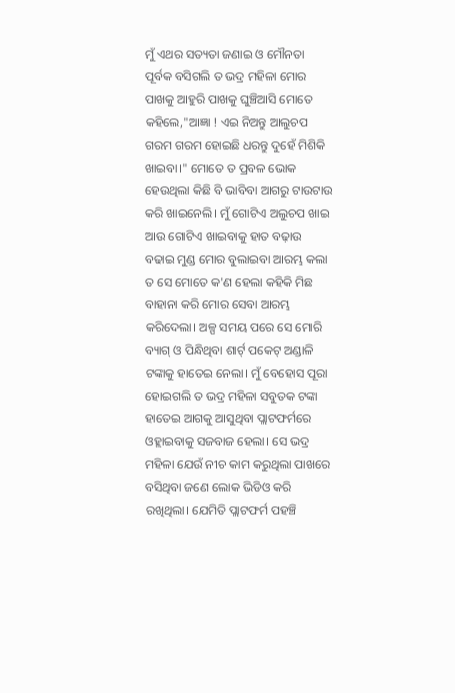ମୁଁ ଏଥର ସତ୍ୟତା ଜଣାଇ ଓ ମୌନତା ପୂର୍ବକ ବସିଗଲି ତ ଭଦ୍ର ମହିଳା ମୋର ପାଖକୁ ଆହୁରି ପାଖକୁ ଘୁଞ୍ଚିଆସି ମୋତେ କହିଲେ,"ଆଜ୍ଞା ! ଏଇ ନିଅନ୍ତୁ ଆଲୁଚପ ଗରମ ଗରମ ହୋଇଛି ଧରନ୍ତୁ ଦୁହେଁ ମିଶିକି ଖାଇବା।" ମୋତେ ତ ପ୍ରବଳ ଭୋକ ହେଉଥିଲା କିଛି ବି ଭାବିବା ଆଗରୁ ଟାଉଟାଉ କରି ଖାଇନେଲି। ମୁଁ ଗୋଟିଏ ଅଲୁଚପ ଖାଇ ଆଉ ଗୋଟିଏ ଖାଇବାକୁ ହାତ ବଢ଼ାଉ ବଢାଇ ମୁଣ୍ଡ ମୋର ବୁଲାଇବା ଆରମ୍ଭ କଲା ତ ସେ ମୋତେ କ'ଣ ହେଲା କହିକି ମିଛ ବାହାନା କରି ମୋର ସେବା ଆରମ୍ଭ କରିଦେଲା। ଅଳ୍ପ ସମୟ ପରେ ସେ ମୋରି ବ୍ୟାଗ୍ ଓ ପିନ୍ଧିଥିବା ଶାର୍ଟ୍ ପକେଟ୍ ଅଣ୍ଡାଳି ଟଙ୍କାକୁ ହାତେଇ ନେଲା। ମୁଁ ବେହୋସ ପୂରା ହୋଇଗଲି ତ ଭଦ୍ର ମହିଳା ସବୁତକ ଟଙ୍କା ହାତେଇ ଆଗକୁ ଆସୁଥିବା ପ୍ଲାଟଫର୍ମରେ ଓହ୍ଲାଇବାକୁ ସଜବାଜ ହେଲା। ସେ ଭଦ୍ର ମହିଳା ଯେଉଁ ନୀଚ କାମ କରୁଥିଲା ପାଖରେ ବସିଥିବା ଜଣେ ଲୋକ ଭିଡିଓ କରି ରଖିଥିଲା। ଯେମିତି ପ୍ଲାଟଫର୍ମ ପହଞ୍ଚି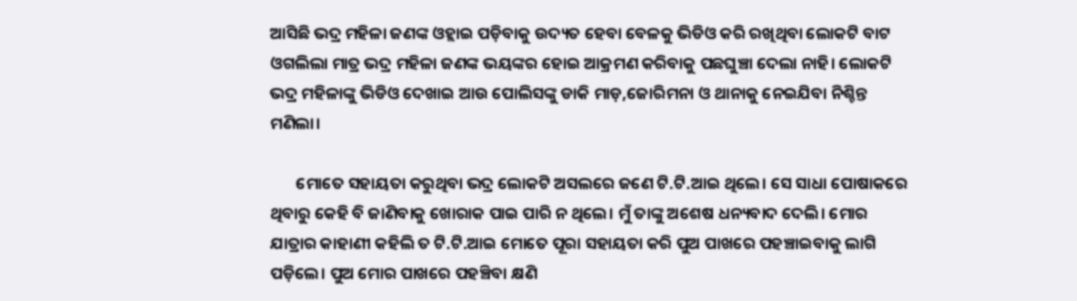ଆସିଛି ଭଦ୍ର ମହିଳା ଜଣଙ୍କ ଓହ୍ଲାଇ ପଡ଼ିବାକୁ ଉଦ୍ୟତ ହେବା ବେଳକୁ ଭିଡିଓ କରି ରଖିଥିବା ଲୋକଟି ବାଟ ଓଗଲିଲା ମାତ୍ର ଭଦ୍ର ମହିଳା ଜଣଙ୍କ ଭୟଙ୍କର ହୋଇ ଆକ୍ରମଣ କରିବାକୁ ପଛଘୁଞ୍ଚା ଦେଲା ନାହି। ଲୋକଟି ଭଦ୍ର ମହିଳାଙ୍କୁ ଭିଡିଓ ଦେଖାଇ ଆଉ ପୋଲିସଙ୍କୁ ଡାକି ମାଡ଼,ଜୋରିମନା ଓ ଥାନାକୁ ନେଇଯିବା ନିଶ୍ଚିନ୍ତ ମଣିଲା।

       ମୋତେ ସହାୟତା କରୁଥିବା ଭଦ୍ର ଲୋକଟି ଅସଲରେ ଜଣେ ଟି.ଟି.ଆଇ ଥିଲେ। ସେ ସାଧା ପୋଷାକରେ ଥିବାରୁ କେହି ବି ଜାଣିବାକୁ ଖୋରାକ ପାଇ ପାରି ନ ଥିଲେ। ମୁଁ ତାଙ୍କୁ ଅଶେଷ ଧନ୍ୟବାଦ ଦେଲି। ମୋର ଯାତ୍ରାର କାହାଣୀ କହିଲି ତ ଟି.ଟି.ଆଇ ମୋତେ ପୂରା ସହାୟତା କରି ପୁଅ ପାଖରେ ପହଞ୍ଚାଇବାକୁ ଲାଗି ପଡ଼ିଲେ। ପୁଅ ମୋର ପାଖରେ ପହଞ୍ଚିବା କ୍ଷଣି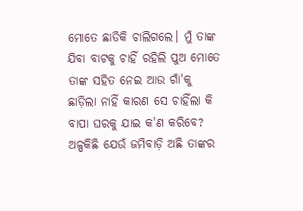ମୋତେ ଛାଡିକି ଚାଲିଗଲେ। ମୁଁ ତାଙ୍କ ଯିବା ବାଟକୁ ଚାହିଁ ରହିଲି ପୁଅ ମୋତେ ତାଙ୍କ ସହିତ ନେଇ ଆଉ ଗାଁ'କୁ ଛାଡ଼ିଲା ନାହିଁ କାରଣ ସେ ଚାହିଁଲା କି ବାପା ଘରକୁ ଯାଇ କ'ଣ କରିବେ? ଅଳ୍ପକିଛି ଯେଉଁ ଜମିବାଡ଼ି ଅଛି ତାଙ୍କର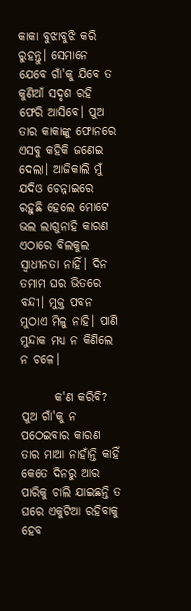କାକା ବୁଝାବୁଝି କରି ରୁହନ୍ତୁ। ସେମାନେ ଯେବେ ଗାଁ'କୁ ଯିବେ ତ କୁଣିଆଁ ସଦୃଶ ରହି ଫେରି ଆସିବେ। ପୁଅ ତାର କାକାଙ୍କୁ ଫୋନରେ ଏସବୁ କହିକି ଜଣେଇ ଦେଲା। ଆଜିକାଲି ମୁଁ ଯଦିଓ ଚେନ୍ନାଇରେ ରହୁଛି ହେଲେ ମୋଟେ ଭଲ ଲାଗୁନାହି କାରଣ ଏଠାରେ ବିଲକୁଲ ସ୍ଵାଧୀନତା ନାହିଁ। ଦିନ ତମାମ ଘର ଭିତରେ ବନ୍ଦୀ। ମୁକ୍ତ ପବନ ମୁଠାଏ ମିଳୁ ନାହି। ପାଣି ମୁନ୍ଦାକ ମଧ୍ୟ ନ କିଣିଲେ ନ ଚଳେ।

       କ'ଣ କରିବି? ପୁଅ ଗାଁ'କୁ ନ ପଠେଇବାର କାରଣ ତାର ମାଆ ନାହାଁନ୍ତି କାହିଁ କେତେ ଦିନରୁ ଆର ପାରିକୁ ଚାଲି ଯାଇଛନ୍ତି ତ ଘରେ ଏକୁଟିଆ ରହିବାକୁ ହେବ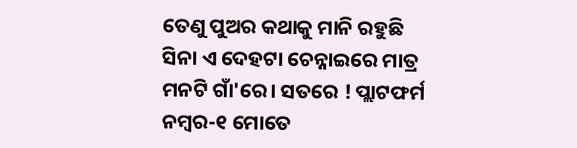ତେଣୁ ପୁଅର କଥାକୁ ମାନି ରହୁଛି ସିନା ଏ ଦେହଟା ଚେନ୍ନାଇରେ ମାତ୍ର ମନଟି ଗାଁ'ରେ। ସତରେ ! ପ୍ଲାଟଫର୍ମ ନମ୍ବର-୧ ମୋତେ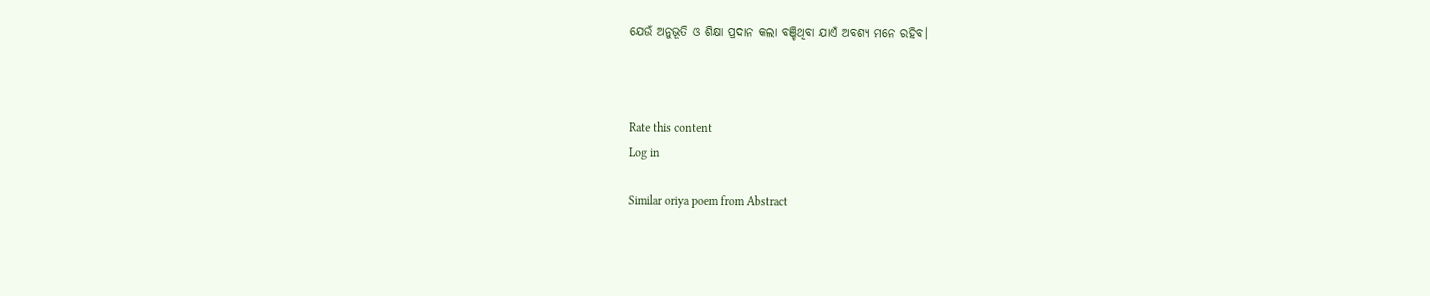ଯେଉଁ ଅନୁଭୂତି ଓ ଶିକ୍ଷା ପ୍ରଦାନ କଲା ବଞ୍ଚିଥିବା ଯାଏଁ ଅବଶ୍ୟ ମନେ ରହିବ।



Rate this content
Log in

Similar oriya poem from Abstract